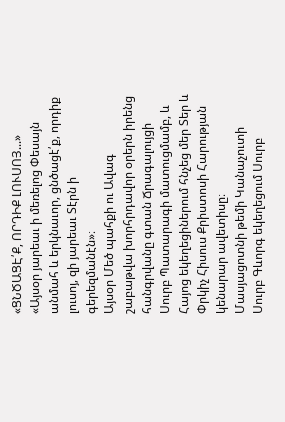«ՑՆԾԱՑԷ՛Ք, ՈՐԴԻՔ ԼՈՒՍՈՅ...»
«Այսօր յարեաւ ի մեռելոց Փեսայն անմահ և երկնաւոր, ցնծացէ՛ք, որդիք լուսոյ, զի յարեաւ Տէրն ի գերեզմանէն»։
Այսօր Մեծ պահքի ու Ավագ շաբաթվա խորհրդավոր օրերն իրենց հանգրվանը գտան Ճրագալույցի Սուրբ Պատարագի մատուցմամբ, և Հայոց եկեղեցիներում հնչեց մեր Տեր և Փրկիչ Հիսուս Քրիստոսի Հարության կենարար ավետիսը։
Մասյացոտնի թեմի Կանաչուտի Սուրբ Գևորգ եկեղեցում Սուրբ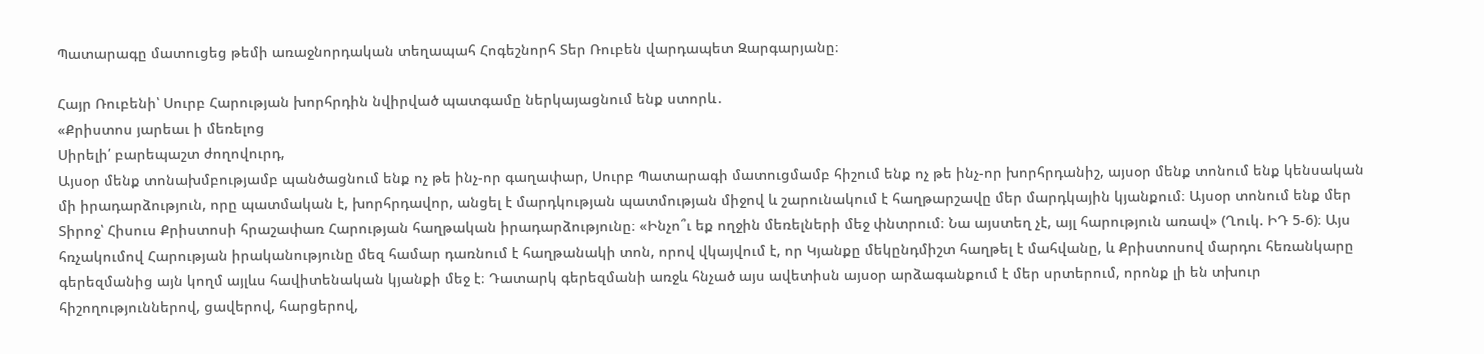Պատարագը մատուցեց թեմի առաջնորդական տեղապահ Հոգեշնորհ Տեր Ռուբեն վարդապետ Զարգարյանը։

Հայր Ռուբենի՝ Սուրբ Հարության խորհրդին նվիրված պատգամը ներկայացնում ենք ստորև․
«Քրիստոս յարեաւ ի մեռելոց
Սիրելի՛ բարեպաշտ ժողովուրդ,
Այսօր մենք տոնախմբությամբ պանծացնում ենք ոչ թե ինչ-որ գաղափար, Սուրբ Պատարագի մատուցմամբ հիշում ենք ոչ թե ինչ-որ խորհրդանիշ, այսօր մենք տոնում ենք կենսական մի իրադարձություն, որը պատմական է, խորհրդավոր, անցել է մարդկության պատմության միջով և շարունակում է հաղթարշավը մեր մարդկային կյանքում։ Այսօր տոնում ենք մեր Տիրոջ՝ Հիսուս Քրիստոսի հրաշափառ Հարության հաղթական իրադարձությունը։ «Ինչո՞ւ եք ողջին մեռելների մեջ փնտրում։ Նա այստեղ չէ, այլ հարություն առավ» (Ղուկ. ԻԴ 5-6)։ Այս հռչակումով Հարության իրականությունը մեզ համար դառնում է հաղթանակի տոն, որով վկայվում է, որ Կյանքը մեկընդմիշտ հաղթել է մահվանը, և Քրիստոսով մարդու հեռանկարը գերեզմանից այն կողմ այլևս հավիտենական կյանքի մեջ է։ Դատարկ գերեզմանի առջև հնչած այս ավետիսն այսօր արձագանքում է մեր սրտերում, որոնք լի են տխուր հիշողություններով, ցավերով, հարցերով,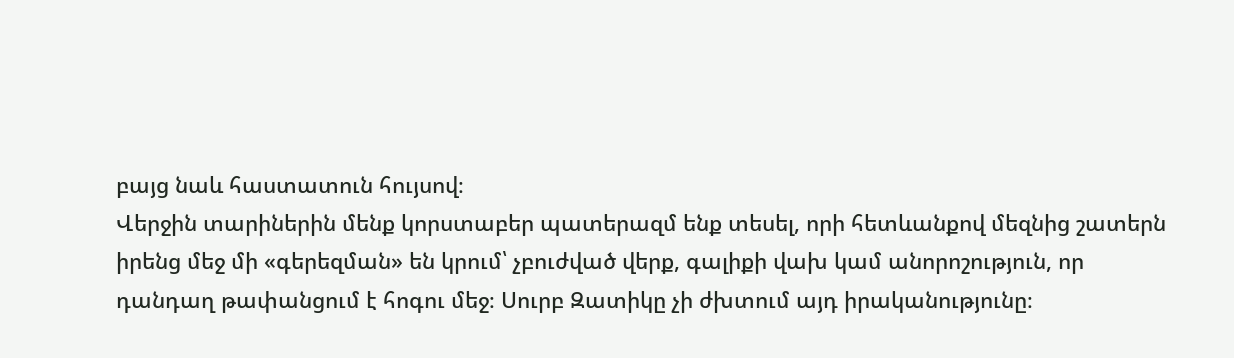բայց նաև հաստատուն հույսով։
Վերջին տարիներին մենք կորստաբեր պատերազմ ենք տեսել, որի հետևանքով մեզնից շատերն իրենց մեջ մի «գերեզման» են կրում՝ չբուժված վերք, գալիքի վախ կամ անորոշություն, որ դանդաղ թափանցում է հոգու մեջ։ Սուրբ Զատիկը չի ժխտում այդ իրականությունը։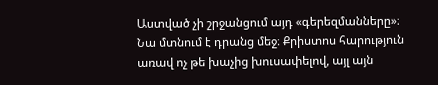Աստված չի շրջանցում այդ «գերեզմանները»։ Նա մտնում է դրանց մեջ։ Քրիստոս հարություն առավ ոչ թե խաչից խուսափելով, այլ այն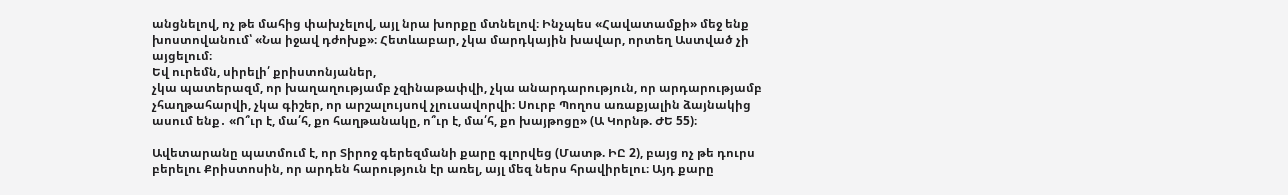անցնելով, ոչ թե մահից փախչելով, այլ նրա խորքը մտնելով։ Ինչպես «Հավատամքի» մեջ ենք խոստովանում՝ «Նա իջավ դժոխք»։ Հետևաբար, չկա մարդկային խավար, որտեղ Աստված չի այցելում։
Եվ ուրեմն, սիրելի՛ քրիստոնյաներ,
չկա պատերազմ, որ խաղաղությամբ չզինաթափվի, չկա անարդարություն, որ արդարությամբ չհաղթահարվի, չկա գիշեր, որ արշալույսով չլուսավորվի։ Սուրբ Պողոս առաքյալին ձայնակից ասում ենք․ «Ո՞ւր է, մա՛հ, քո հաղթանակը, ո՞ւր է, մա՛հ, քո խայթոցը» (Ա Կորնթ. ԺԵ 55)։

Ավետարանը պատմում է, որ Տիրոջ գերեզմանի քարը գլորվեց (Մատթ. ԻԸ 2), բայց ոչ թե դուրս բերելու Քրիստոսին, որ արդեն հարություն էր առել, այլ մեզ ներս հրավիրելու։ Այդ քարը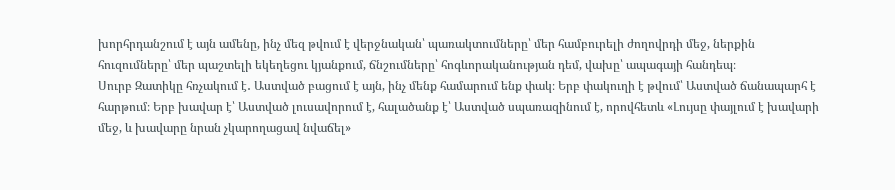խորհրդանշում է այն ամենը, ինչ մեզ թվում է վերջնական՝ պառակտումները՝ մեր համբուրելի ժողովրդի մեջ, ներքին հուզումները՝ մեր պաշտելի եկեղեցու կյանքում, ճնշումները՝ հոգևորականության դեմ, վախը՝ ապագայի հանդեպ։
Սուրբ Զատիկը հռչակում է․ Աստված բացում է այն, ինչ մենք համարում ենք փակ։ Երբ փակուղի է թվում՝ Աստված ճանապարհ է հարթում։ Երբ խավար է՝ Աստված լուսավորում է, հալածանք է՝ Աստված սպառազինում է, որովհետև «Լույսը փայլում է խավարի մեջ, և խավարը նրան չկարողացավ նվաճել»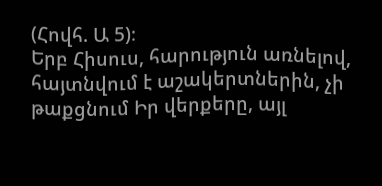(Հովհ. Ա 5)։
Երբ Հիսուս, հարություն առնելով, հայտնվում է աշակերտներին, չի թաքցնում Իր վերքերը, այլ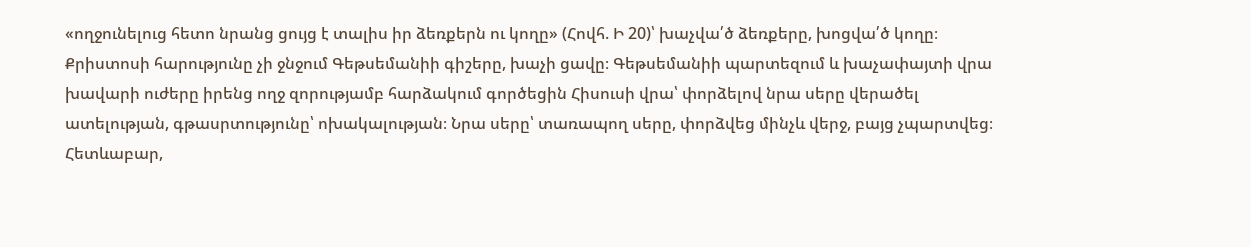«ողջունելուց հետո նրանց ցույց է տալիս իր ձեռքերն ու կողը» (Հովհ. Ի 20)՝ խաչվա՛ծ ձեռքերը, խոցվա՛ծ կողը։ Քրիստոսի հարությունը չի ջնջում Գեթսեմանիի գիշերը, խաչի ցավը։ Գեթսեմանիի պարտեզում և խաչափայտի վրա խավարի ուժերը իրենց ողջ զորությամբ հարձակում գործեցին Հիսուսի վրա՝ փորձելով նրա սերը վերածել ատելության, գթասրտությունը՝ ոխակալության։ Նրա սերը՝ տառապող սերը, փորձվեց մինչև վերջ, բայց չպարտվեց։ Հետևաբար,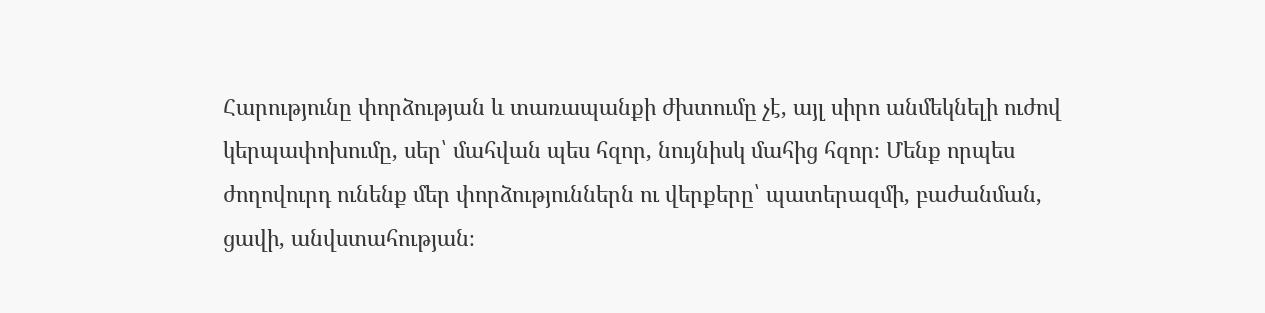Հարությունը փորձության և տառապանքի ժխտումը չէ, այլ սիրո անմեկնելի ուժով կերպափոխումը, սեր՝ մահվան պես հզոր, նույնիսկ մահից հզոր։ Մենք որպես ժողովուրդ ունենք մեր փորձություններն ու վերքերը՝ պատերազմի, բաժանման, ցավի, անվստահության։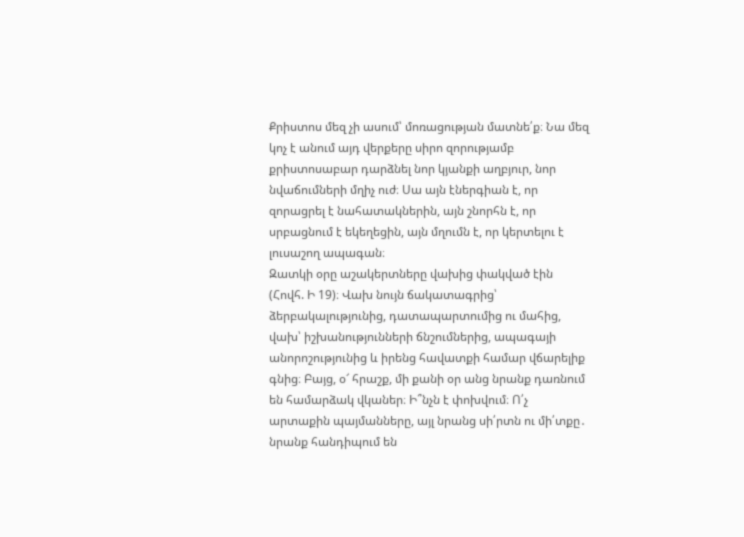Քրիստոս մեզ չի ասում՝ մոռացության մատնե՛ք։ Նա մեզ կոչ է անում այդ վերքերը սիրո զորությամբ քրիստոսաբար դարձնել նոր կյանքի աղբյուր, նոր նվաճումների մղիչ ուժ։ Սա այն էներգիան է, որ զորացրել է նահատակներին, այն շնորհն է, որ սրբացնում է եկեղեցին, այն մղումն է, որ կերտելու է լուսաշող ապագան։
Զատկի օրը աշակերտները վախից փակված էին (Հովհ. Ի 19)։ Վախ նույն ճակատագրից՝ ձերբակալությունից, դատապարտումից ու մահից, վախ՝ իշխանությունների ճնշումներից, ապագայի անորոշությունից և իրենց հավատքի համար վճարելիք գնից։ Բայց, օ՜ հրաշք, մի քանի օր անց նրանք դառնում են համարձակ վկաներ։ Ի՞նչն է փոխվում։ Ո՛չ արտաքին պայմանները, այլ նրանց սի՛րտն ու մի՛տքը․ նրանք հանդիպում են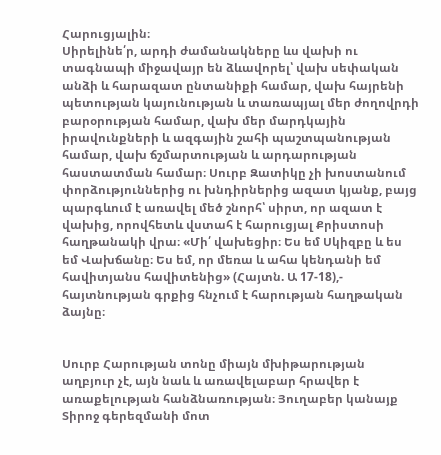Հարուցյալին։
Սիրելինե՛ր, արդի ժամանակները ևս վախի ու տագնապի միջավայր են ձևավորել՝ վախ սեփական անձի և հարազատ ընտանիքի համար, վախ հայրենի պետության կայունության և տառապյալ մեր ժողովրդի բարօրության համար, վախ մեր մարդկային իրավունքների և ազգային շահի պաշտպանության համար, վախ ճշմարտության և արդարության հաստատման համար։ Սուրբ Զատիկը չի խոստանում փորձություններից ու խնդիրներից ազատ կյանք, բայց պարգևում է առավել մեծ շնորհ՝ սիրտ, որ ազատ է վախից, որովհետև վստահ է հարուցյալ Քրիստոսի հաղթանակի վրա։ «Մի՛ վախեցիր։ Ես եմ Սկիզբը և ես եմ Վախճանը։ Ես եմ, որ մեռա և ահա կենդանի եմ հավիտյանս հավիտենից» (Հայտն. Ա 17-18),- հայտնության գրքից հնչում է հարության հաղթական ձայնը։


Սուրբ Հարության տոնը միայն մխիթարության աղբյուր չէ, այն նաև և առավելաբար հրավեր է առաքելության հանձնառության։ Յուղաբեր կանայք Տիրոջ գերեզմանի մոտ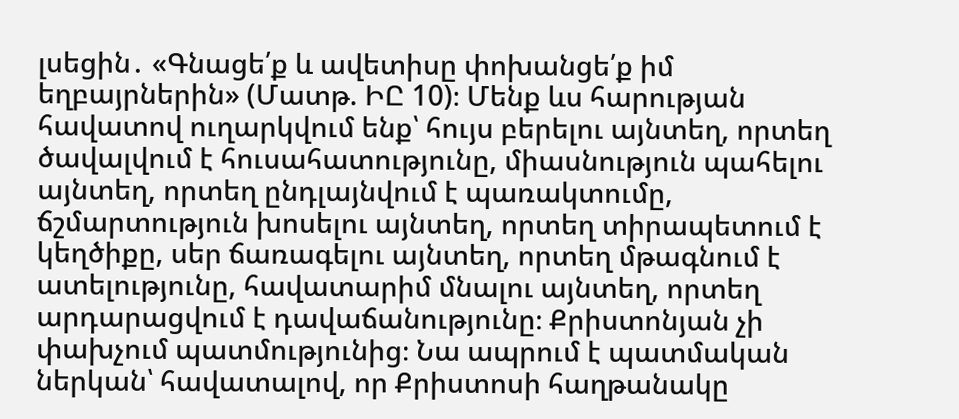լսեցին․ «Գնացե՛ք և ավետիսը փոխանցե՛ք իմ եղբայրներին» (Մատթ. ԻԸ 10)։ Մենք ևս հարության հավատով ուղարկվում ենք՝ հույս բերելու այնտեղ, որտեղ ծավալվում է հուսահատությունը, միասնություն պահելու այնտեղ, որտեղ ընդլայնվում է պառակտումը, ճշմարտություն խոսելու այնտեղ, որտեղ տիրապետում է կեղծիքը, սեր ճառագելու այնտեղ, որտեղ մթագնում է ատելությունը, հավատարիմ մնալու այնտեղ, որտեղ արդարացվում է դավաճանությունը։ Քրիստոնյան չի փախչում պատմությունից։ Նա ապրում է պատմական ներկան՝ հավատալով, որ Քրիստոսի հաղթանակը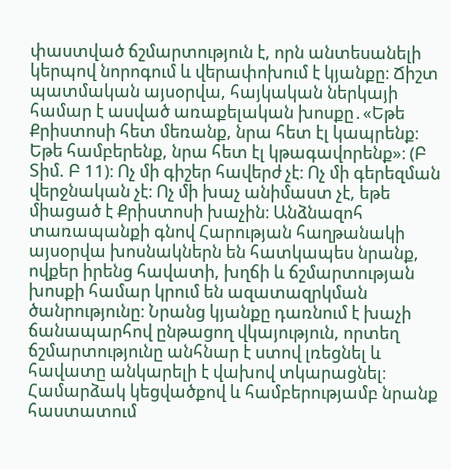փաստված ճշմարտություն է, որն անտեսանելի կերպով նորոգում և վերափոխում է կյանքը։ Ճիշտ պատմական այսօրվա, հայկական ներկայի համար է ասված առաքելական խոսքը․«Եթե Քրիստոսի հետ մեռանք, նրա հետ էլ կապրենք։ Եթե համբերենք, նրա հետ էլ կթագավորենք»։ (Բ Տիմ. Բ 11)։ Ոչ մի գիշեր հավերժ չէ։ Ոչ մի գերեզման վերջնական չէ։ Ոչ մի խաչ անիմաստ չէ, եթե միացած է Քրիստոսի խաչին։ Անձնազոհ տառապանքի գնով Հարության հաղթանակի այսօրվա խոսնակներն են հատկապես նրանք, ովքեր իրենց հավատի, խղճի և ճշմարտության խոսքի համար կրում են ազատազրկման ծանրությունը։ Նրանց կյանքը դառնում է խաչի ճանապարհով ընթացող վկայություն, որտեղ ճշմարտությունը անհնար է ստով լռեցնել և հավատը անկարելի է վախով տկարացնել։ Համարձակ կեցվածքով և համբերությամբ նրանք հաստատում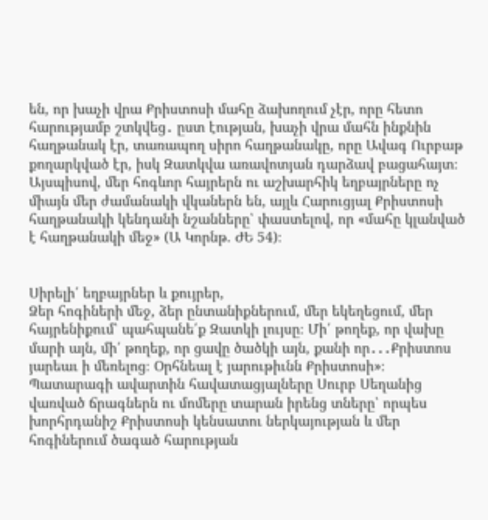են, որ խաչի վրա Քրիստոսի մահը ձախողում չէր, որը հետո հարությամբ շտկվեց․ ըստ էության, խաչի վրա մահն ինքնին հաղթանակ էր, տառապող սիրո հաղթանակը, որը Ավագ Ուրբաթ քողարկված էր, իսկ Զատկվա առավոտյան դարձավ բացահայտ։ Այսպիսով, մեր հոգևոր հայրերն ու աշխարհիկ եղբայրները ոչ միայն մեր ժամանակի վկաներն են, այլև Հարուցյալ Քրիստոսի հաղթանակի կենդանի նշանները՝ փաստելով, որ «մահը կլանված է հաղթանակի մեջ» (Ա Կորնթ. ԺԵ 54)։


Սիրելի՛ եղբայրներ և քույրեր,
Ձեր հոգիների մեջ, ձեր ընտանիքներում, մեր եկեղեցում, մեր հայրենիքում՝ պահպանե՛ք Զատկի լույսը։ Մի՛ թողեք, որ վախը մարի այն, մի՛ թողեք, որ ցավը ծածկի այն, քանի որ․․․Քրիստոս յարեաւ ի մեռելոց։ Օրհնեալ է յարութիւնն Քրիստոսի»։
Պատարագի ավարտին հավատացյալները Սուրբ Սեղանից վառված ճրագներն ու մոմերը տարան իրենց տները՝ որպես խորհրդանիշ Քրիստոսի կենսատու ներկայության և մեր հոգիներում ծագած հարության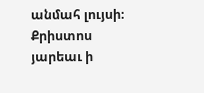անմահ լույսի։ Քրիստոս յարեաւ ի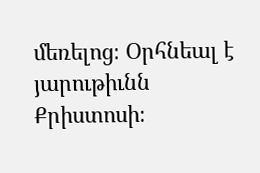մեռելոց։ Օրհնեալ է յարութիւնն Քրիստոսի։